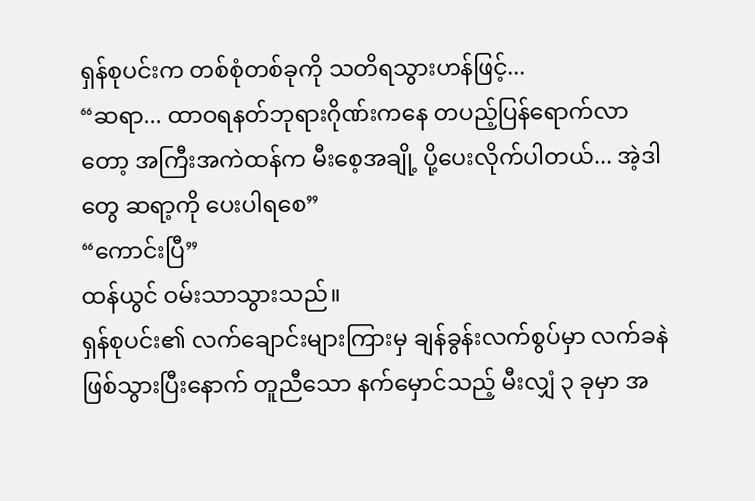ရှန်စုပင်းက တစ်စုံတစ်ခုကို သတိရသွားဟန်ဖြင့်...
“ဆရာ... ထာဝရနတ်ဘုရားဂိုဏ်းကနေ တပည့်ပြန်ရောက်လာတော့ အကြီးအကဲထန်က မီးစေ့အချို့ ပို့ပေးလိုက်ပါတယ်... အဲ့ဒါတွေ ဆရာ့ကို ပေးပါရစေ”
“ကောင်းပြီ”
ထန်ယွင် ဝမ်းသာသွားသည်။
ရှန်စုပင်း၏ လက်ချောင်းများကြားမှ ချန်ခွန်းလက်စွပ်မှာ လက်ခနဲ ဖြစ်သွားပြီးနောက် တူညီသော နက်မှောင်သည့် မီးလျှံ ၃ ခုမှာ အ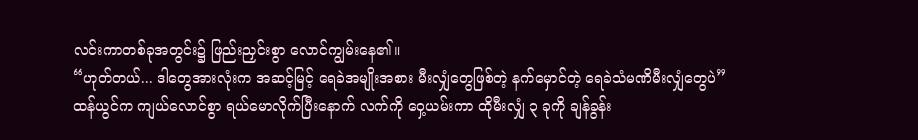လင်းကာတစ်ခုအတွင်း၌ ဖြည်းညှင်းစွာ လောင်ကျွမ်းနေ၏။
“ဟုတ်တယ်... ဒါတွေအားလုံးက အဆင့်မြင့် ရေခဲအမျိုးအစား မီးလျှံတွေဖြစ်တဲ့ နက်မှောင်တဲ့ ရေခဲသံမဏိမီးလျှံတွေပဲ”
ထန်ယွင်က ကျယ်လောင်စွာ ရယ်မောလိုက်ပြီးနောက် လက်ကို ဝှေ့ယမ်းကာ ထိုမီးလျှံ ၃ ခုကို ချန်ခွန်း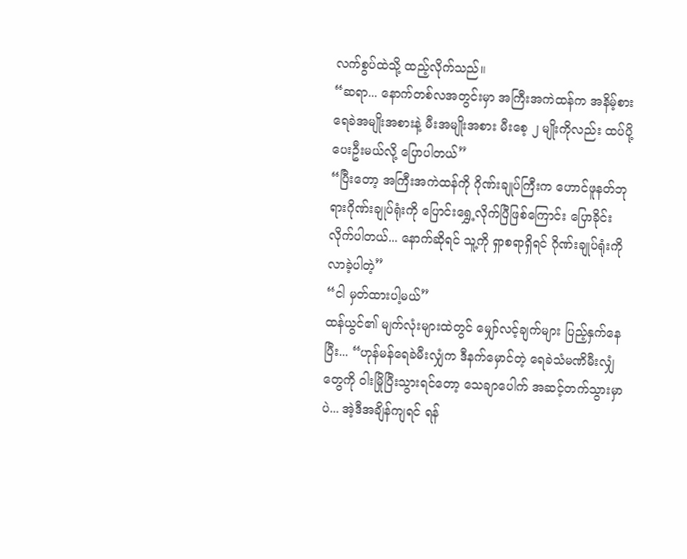လက်စွပ်ထဲသို့ ထည့်လိုက်သည်။
“ဆရာ... နောက်တစ်လအတွင်းမှာ အကြီးအကဲထန်က အနိမ့်စား ရေခဲအမျိုးအစားနဲ့ မီးအမျိုးအစား မီးစေ့ ၂ မျိုးကိုလည်း ထပ်ပို့ပေးဦးမယ်လို့ ပြောပါတယ်”
“ပြီးတော့ အကြီးအကဲထန်ကို ဂိုဏ်းချုပ်ကြီးက ဟောင်ဖူနတ်ဘုရားဂိုဏ်းချုပ်ရုံးကို ပြောင်းရွှေ့လိုက်ပြီဖြစ်ကြောင်း ပြောခိုင်းလိုက်ပါတယ်... နောက်ဆိုရင် သူ့ကို ရှာစရာရှိရင် ဂိုဏ်းချုပ်ရုံးကို လာခဲ့ပါတဲ့”
“ငါ မှတ်ထားပါ့မယ်”
ထန်ယွင်၏ မျက်လုံးများထဲတွင် မျှော်လင့်ချက်များ ပြည့်နှက်နေပြီး... “ဟုန်မန်ရေခဲမီးလျှံက ဒီနက်မှောင်တဲ့ ရေခဲသံမဏိမီးလျှံတွေကို ဝါးမြိုပြီးသွားရင်တော့ သေချာပေါက် အဆင့်တက်သွားမှာပဲ... အဲ့ဒီအချိန်ကျရင် ရန်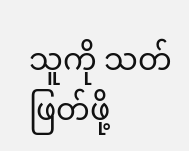သူကို သတ်ဖြတ်ဖို့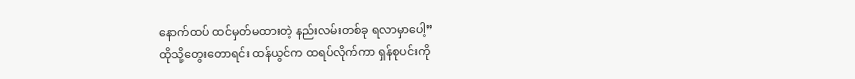နောက်ထပ် ထင်မှတ်မထားတဲ့ နည်းလမ်းတစ်ခု ရလာမှာပေါ့”
ထိုသို့တွေးတောရင်း ထန်ယွင်က ထရပ်လိုက်ကာ ရှန်စုပင်းကို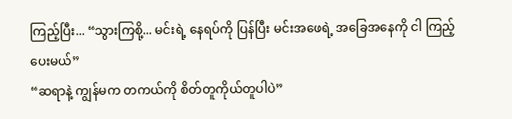ကြည့်ပြီး... “သွားကြစို့... မင်းရဲ့ နေရပ်ကို ပြန်ပြီး မင်းအဖေရဲ့ အခြေအနေကို ငါ ကြည့်ပေးမယ်”
“ဆရာနဲ့ ကျွန်မက တကယ်ကို စိတ်တူကိုယ်တူပါပဲ”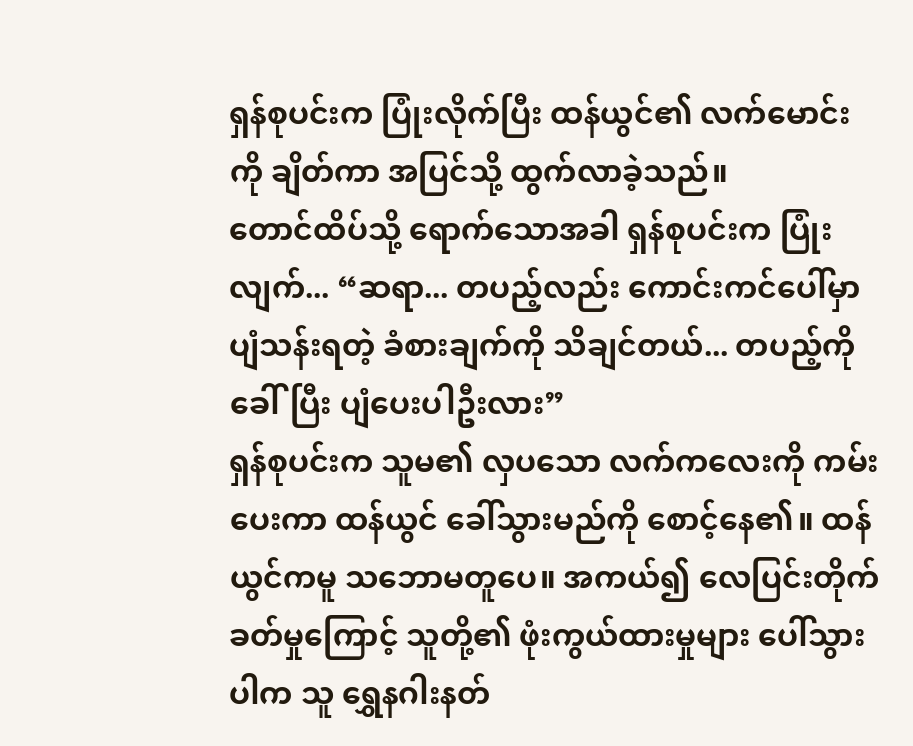ရှန်စုပင်းက ပြုံးလိုက်ပြီး ထန်ယွင်၏ လက်မောင်းကို ချိတ်ကာ အပြင်သို့ ထွက်လာခဲ့သည်။
တောင်ထိပ်သို့ ရောက်သောအခါ ရှန်စုပင်းက ပြုံးလျက်... “ဆရာ... တပည့်လည်း ကောင်းကင်ပေါ်မှာ ပျံသန်းရတဲ့ ခံစားချက်ကို သိချင်တယ်... တပည့်ကို ခေါ်ပြီး ပျံပေးပါဦးလား”
ရှန်စုပင်းက သူမ၏ လှပသော လက်ကလေးကို ကမ်းပေးကာ ထန်ယွင် ခေါ်သွားမည်ကို စောင့်နေ၏။ ထန်ယွင်ကမူ သဘောမတူပေ။ အကယ်၍ လေပြင်းတိုက်ခတ်မှုကြောင့် သူတို့၏ ဖုံးကွယ်ထားမှုများ ပေါ်သွားပါက သူ ရွှေနဂါးနတ်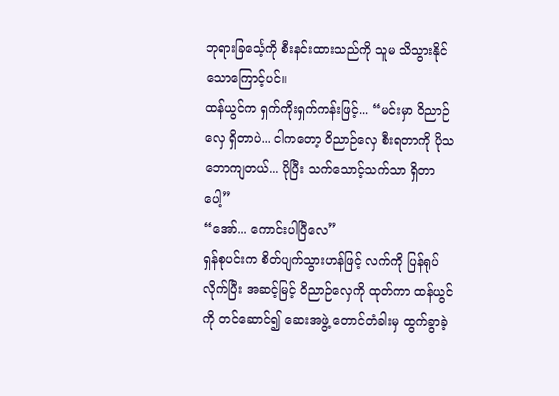ဘုရားခြင်္သေ့ကို စီးနင်းထားသည်ကို သူမ သိသွားနိုင်သောကြောင့်ပင်။
ထန်ယွင်က ရှက်ကိုးရှက်ကန်းဖြင့်... “မင်းမှာ ဝိညာဉ်လှေ ရှိတာပဲ... ငါကတော့ ဝိညာဉ်လှေ စီးရတာကို ပိုသဘောကျတယ်... ပိုပြီး သက်သောင့်သက်သာ ရှိတာပေါ့”
“အော်... ကောင်းပါပြီလေ”
ရှန်စုပင်းက စိတ်ပျက်သွားဟန်ဖြင့် လက်ကို ပြန်ရုပ်လိုက်ပြီး အဆင့်မြင့် ဝိညာဉ်လှေကို ထုတ်ကာ ထန်ယွင်ကို တင်ဆောင်၍ ဆေးအဖွဲ့ တောင်တံခါးမှ ထွက်ခွာခဲ့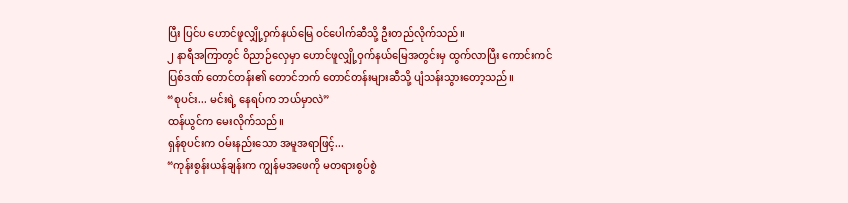ပြီး ပြင်ပ ဟောင်ဖူလျှို့ဝှက်နယ်မြေ ဝင်ပေါက်ဆီသို့ ဦးတည်လိုက်သည်။
၂ နာရီအကြာတွင် ဝိညာဉ်လှေမှာ ဟောင်ဖူလျှို့ဝှက်နယ်မြေအတွင်းမှ ထွက်လာပြီး ကောင်းကင်ပြစ်ဒဏ် တောင်တန်း၏ တောင်ဘက် တောင်တန်းများဆီသို့ ပျံသန်းသွားတော့သည်။
“စုပင်း... မင်းရဲ့ နေရပ်က ဘယ်မှာလဲ”
ထန်ယွင်က မေးလိုက်သည်။
ရှန်စုပင်းက ဝမ်းနည်းသော အမူအရာဖြင့်...
“ကုန်းစွန်းယန်ချန်းက ကျွန်မအဖေကို မတရားစွပ်စွဲ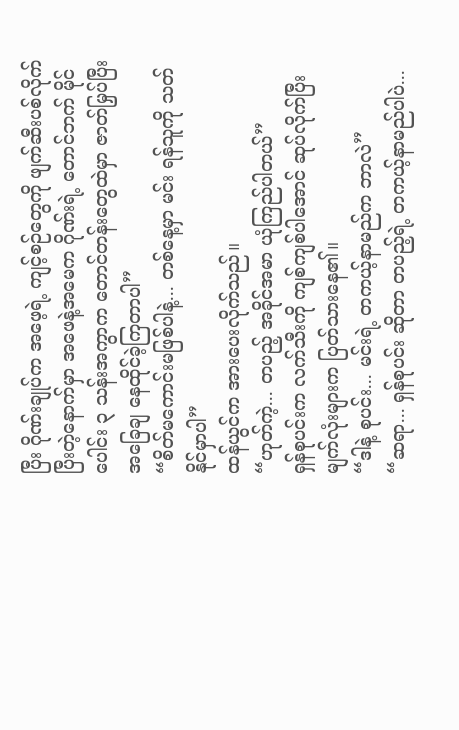ပြီး ဂိုဏ်းချုပ်က အဖေ့ရဲ့ ကျင့်စဉ်တွေကို ဖျက်ဆီးပစ်လိုက်ပြီးတဲ့နောက်မှာ အဖေနဲ့အမေက ဂိုဏ်းရဲ့ တောင်ဘက် မိုင်ပေါင်း ၃ သန်းအကွာက တောင်တန်းတွေထဲမှာ ဇာတ်မြှပ်ပြီး အခြေချ နေထိုင်ခဲ့ကြတာပါ”
“စိတ်မကောင်းမဖြစ်ပါနဲ့... တစ်နေ့မှာ မင်း ရန်သူကို သတ်နိုင်မှာပါ”
ထန်ယွင်က အားပေးလိုက်သည်။
“ဟုတ်ကဲ့... တပည့် အခိုင်အမာ ယုံကြည်ပါတယ်”
ရှန်စုပင်းက လက်သီးကို ကျစ်ကျစ်ပါအောင် ဆုပ်လိုက်ပြီး မျက်လုံးများက ပြတ်သားနေ၏။
“ဒါနဲ့ စုပင်း... မင်းရဲ့ တကယ့်နာမည်က ဘာလဲ”
“ဆရာ... ရှန်စုပင်း ဆိုတာ တပည့်ရဲ့ တကယ့်နာမည်ပါပဲ...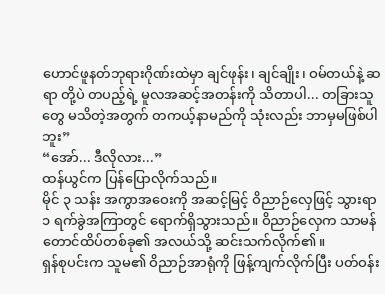ဟောင်ဖူနတ်ဘုရားဂိုဏ်းထဲမှာ ချင်ဖုန်း၊ ချင်ချိုး၊ ဝမ်တယ်နဲ့ ဆရာ တို့ပဲ တပည့်ရဲ့ မူလအဆင့်အတန်းကို သိတာပါ... တခြားသူတွေ မသိတဲ့အတွက် တကယ့်နာမည်ကို သုံးလည်း ဘာမှမဖြစ်ပါဘူး”
“အော်... ဒီလိုလား...”
ထန်ယွင်က ပြန်ပြောလိုက်သည်။
မိုင် ၃ သန်း အကွာအဝေးကို အဆင့်မြင့် ဝိညာဉ်လှေဖြင့် သွားရာ ၁ ရက်ခွဲအကြာတွင် ရောက်ရှိသွားသည်။ ဝိညာဉ်လှေက သာမန်တောင်ထိပ်တစ်ခု၏ အလယ်သို့ ဆင်းသက်လိုက်၏။
ရှန်စုပင်းက သူမ၏ ဝိညာဉ်အာရုံကို ဖြန့်ကျက်လိုက်ပြီး ပတ်ဝန်း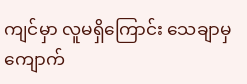ကျင်မှာ လူမရှိကြောင်း သေချာမှ ကျောက်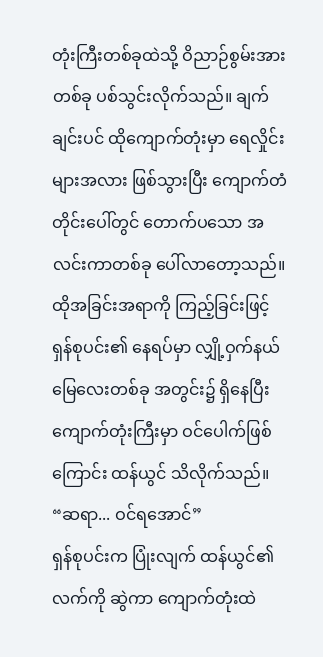တုံးကြီးတစ်ခုထဲသို့ ဝိညာဉ်စွမ်းအားတစ်ခု ပစ်သွင်းလိုက်သည်။ ချက်ချင်းပင် ထိုကျောက်တုံးမှာ ရေလှိုင်းများအလား ဖြစ်သွားပြီး ကျောက်တံတိုင်းပေါ်တွင် တောက်ပသော အလင်းကာတစ်ခု ပေါ်လာတော့သည်။
ထိုအခြင်းအရာကို ကြည့်ခြင်းဖြင့် ရှန်စုပင်း၏ နေရပ်မှာ လျှို့ဝှက်နယ်မြေလေးတစ်ခု အတွင်း၌ ရှိနေပြီး ကျောက်တုံးကြီးမှာ ဝင်ပေါက်ဖြစ်ကြောင်း ထန်ယွင် သိလိုက်သည်။
“ဆရာ... ဝင်ရအောင်”
ရှန်စုပင်းက ပြုံးလျက် ထန်ယွင်၏ လက်ကို ဆွဲကာ ကျောက်တုံးထဲ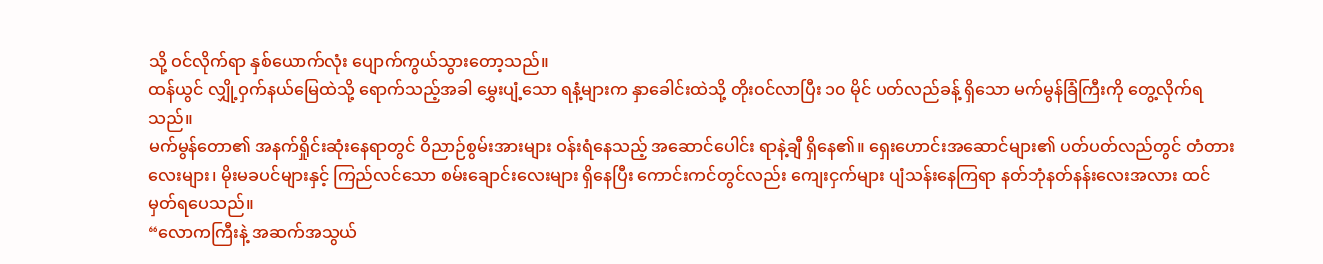သို့ ဝင်လိုက်ရာ နှစ်ယောက်လုံး ပျောက်ကွယ်သွားတော့သည်။
ထန်ယွင် လျှို့ဝှက်နယ်မြေထဲသို့ ရောက်သည့်အခါ မွှေးပျံ့သော ရနံ့များက နှာခေါင်းထဲသို့ တိုးဝင်လာပြီး ၁၀ မိုင် ပတ်လည်ခန့် ရှိသော မက်မွန်ခြံကြီးကို တွေ့လိုက်ရသည်။
မက်မွန်တော၏ အနက်ရှိုင်းဆုံးနေရာတွင် ဝိညာဉ်စွမ်းအားများ ဝန်းရံနေသည့် အဆောင်ပေါင်း ရာနဲ့ချီ ရှိနေ၏။ ရှေးဟောင်းအဆောင်များ၏ ပတ်ပတ်လည်တွင် တံတားလေးများ၊ မိုးမခပင်များနှင့် ကြည်လင်သော စမ်းချောင်းလေးများ ရှိနေပြီး ကောင်းကင်တွင်လည်း ကျေးငှက်များ ပျံသန်းနေကြရာ နတ်ဘုံနတ်နန်းလေးအလား ထင်မှတ်ရပေသည်။
“လောကကြီးနဲ့ အဆက်အသွယ်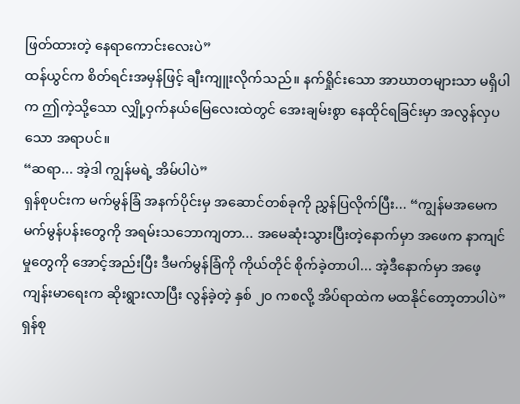ဖြတ်ထားတဲ့ နေရာကောင်းလေးပဲ”
ထန်ယွင်က စိတ်ရင်းအမှန်ဖြင့် ချီးကျူးလိုက်သည်။ နက်ရှိုင်းသော အာဃာတများသာ မရှိပါက ဤကဲ့သို့သော လျှို့ဝှက်နယ်မြေလေးထဲတွင် အေးချမ်းစွာ နေထိုင်ရခြင်းမှာ အလွန်လှပသော အရာပင်။
“ဆရာ... အဲ့ဒါ ကျွန်မရဲ့ အိမ်ပါပဲ”
ရှန်စုပင်းက မက်မွန်ခြံ အနက်ပိုင်းမှ အဆောင်တစ်ခုကို ညွှန်ပြလိုက်ပြီး... “ကျွန်မအမေက မက်မွန်ပန်းတွေကို အရမ်းသဘောကျတာ... အမေဆုံးသွားပြီးတဲ့နောက်မှာ အဖေက နာကျင်မှုတွေကို အောင့်အည်းပြီး ဒီမက်မွန်ခြံကို ကိုယ်တိုင် စိုက်ခဲ့တာပါ... အဲ့ဒီနောက်မှာ အဖေ့ကျန်းမာရေးက ဆိုးရွားလာပြီး လွန်ခဲ့တဲ့ နှစ် ၂၀ ကစလို့ အိပ်ရာထဲက မထနိုင်တော့တာပါပဲ”
ရှန်စု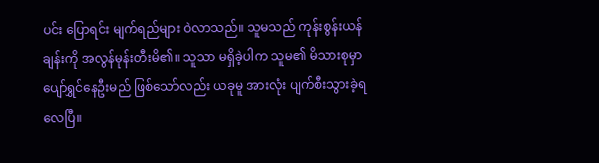ပင်း ပြောရင်း မျက်ရည်များ ဝဲလာသည်။ သူမသည် ကုန်းစွန်းယန်ချန်းကို အလွန်မုန်းတီးမိ၏။ သူသာ မရှိခဲ့ပါက သူမ၏ မိသားစုမှာ ပျော်ရွှင်နေဦးမည် ဖြစ်သော်လည်း ယခုမူ အားလုံး ပျက်စီးသွားခဲ့ရလေပြီ။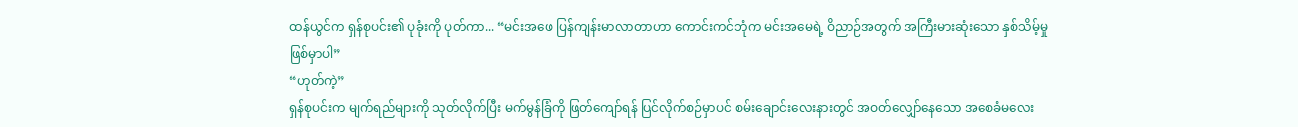ထန်ယွင်က ရှန်စုပင်း၏ ပုခုံးကို ပုတ်ကာ... “မင်းအဖေ ပြန်ကျန်းမာလာတာဟာ ကောင်းကင်ဘုံက မင်းအမေရဲ့ ဝိညာဉ်အတွက် အကြီးမားဆုံးသော နှစ်သိမ့်မှု ဖြစ်မှာပါ”
“ဟုတ်ကဲ့”
ရှန်စုပင်းက မျက်ရည်များကို သုတ်လိုက်ပြီး မက်မွန်ခြံကို ဖြတ်ကျော်ရန် ပြင်လိုက်စဉ်မှာပင် စမ်းချောင်းလေးနားတွင် အဝတ်လျှော်နေသော အစေခံမလေး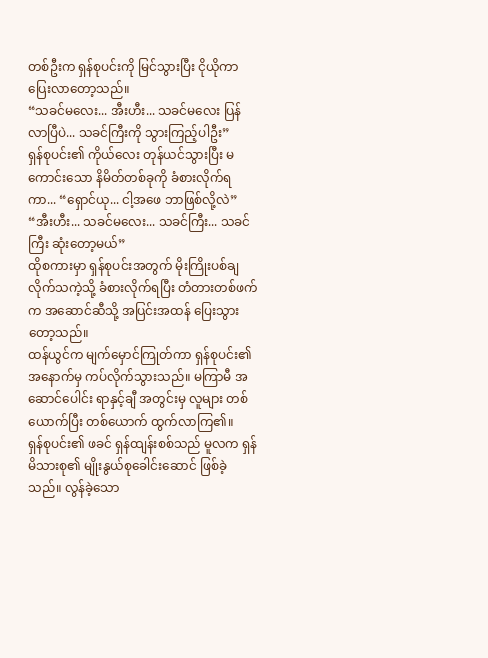တစ်ဦးက ရှန်စုပင်းကို မြင်သွားပြီး ငိုယိုကာ ပြေးလာတော့သည်။
“သခင်မလေး... အီးဟီး... သခင်မလေး ပြန်လာပြီပဲ... သခင်ကြီးကို သွားကြည့်ပါဦး”
ရှန်စုပင်း၏ ကိုယ်လေး တုန်ယင်သွားပြီး မကောင်းသော နိမိတ်တစ်ခုကို ခံစားလိုက်ရကာ... “ရှောင်ယု... ငါ့အဖေ ဘာဖြစ်လို့လဲ”
“အီးဟီး... သခင်မလေး... သခင်ကြီး... သခင်ကြီး ဆုံးတော့မယ်”
ထိုစကားမှာ ရှန်စုပင်းအတွက် မိုးကြိုးပစ်ချလိုက်သကဲ့သို့ ခံစားလိုက်ရပြီး တံတားတစ်ဖက်က အဆောင်ဆီသို့ အပြင်းအထန် ပြေးသွားတော့သည်။
ထန်ယွင်က မျက်မှောင်ကြုတ်ကာ ရှန်စုပင်း၏ အနောက်မှ ကပ်လိုက်သွားသည်။ မကြာမီ အဆောင်ပေါင်း ရာနှင့်ချီ အတွင်းမှ လူများ တစ်ယောက်ပြီး တစ်ယောက် ထွက်လာကြ၏။
ရှန်စုပင်း၏ ဖခင် ရှန်ထျန်းစစ်သည် မူလက ရှန်မိသားစု၏ မျိုးနွယ်စုခေါင်းဆောင် ဖြစ်ခဲ့သည်။ လွန်ခဲ့သော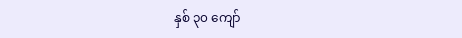နှစ် ၃၀ ကျော်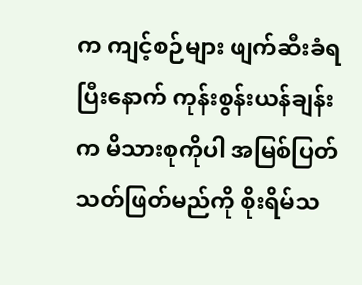က ကျင့်စဉ်များ ဖျက်ဆီးခံရပြီးနောက် ကုန်းစွန်းယန်ချန်းက မိသားစုကိုပါ အမြစ်ပြတ် သတ်ဖြတ်မည်ကို စိုးရိမ်သ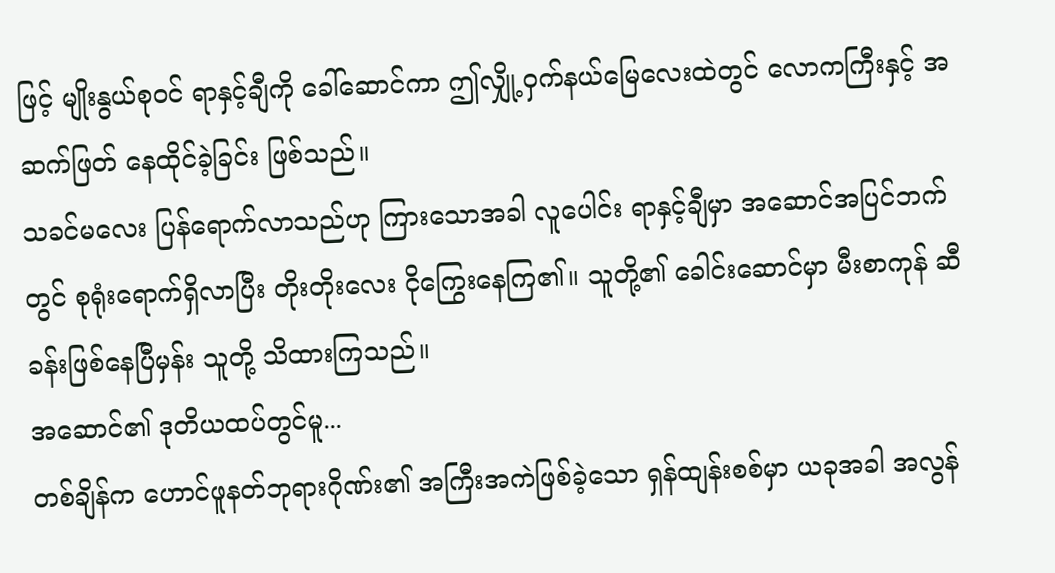ဖြင့် မျိုးနွယ်စုဝင် ရာနှင့်ချီကို ခေါ်ဆောင်ကာ ဤလျှို့ဝှက်နယ်မြေလေးထဲတွင် လောကကြီးနှင့် အဆက်ဖြတ် နေထိုင်ခဲ့ခြင်း ဖြစ်သည်။
သခင်မလေး ပြန်ရောက်လာသည်ဟု ကြားသောအခါ လူပေါင်း ရာနှင့်ချီမှာ အဆောင်အပြင်ဘက်တွင် စုရုံးရောက်ရှိလာပြီး တိုးတိုးလေး ငိုကြွေးနေကြ၏။ သူတို့၏ ခေါင်းဆောင်မှာ မီးစာကုန် ဆီခန်းဖြစ်နေပြီမှန်း သူတို့ သိထားကြသည်။
အဆောင်၏ ဒုတိယထပ်တွင်မူ...
တစ်ချိန်က ဟောင်ဖူနတ်ဘုရားဂိုဏ်း၏ အကြီးအကဲဖြစ်ခဲ့သော ရှန်ထျန်းစစ်မှာ ယခုအခါ အလွန်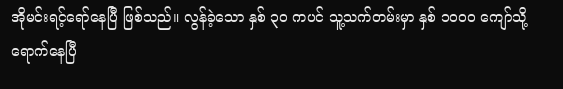အိုမင်းရင့်ရော်နေပြီ ဖြစ်သည်။ လွန်ခဲ့သော နှစ် ၃၀ ကပင် သူ့သက်တမ်းမှာ နှစ် ၁၀၀၀ ကျော်သို့ ရောက်နေပြီ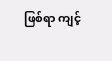ဖြစ်ရာ ကျင့်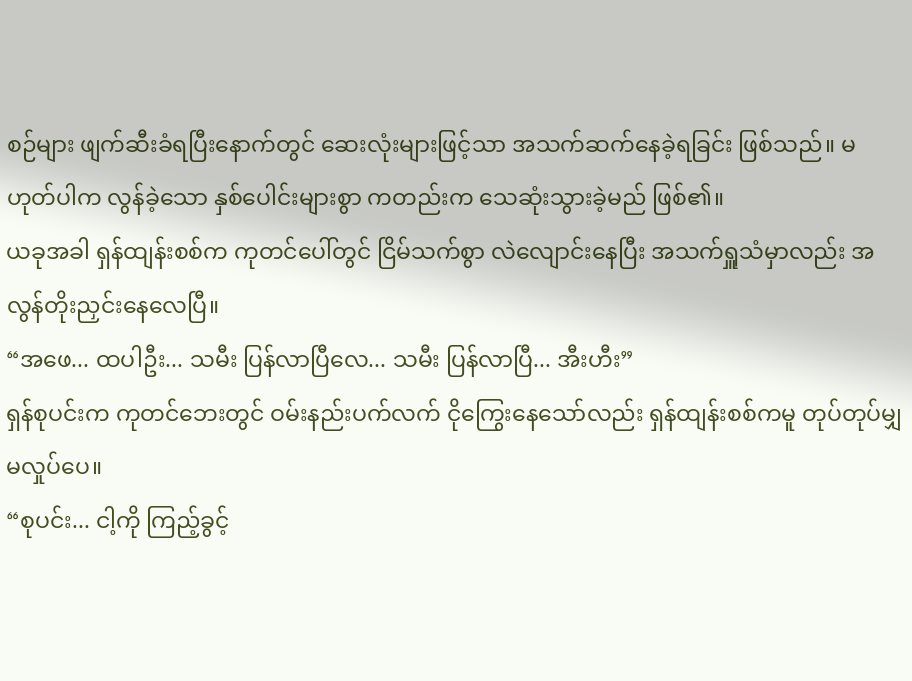စဉ်များ ဖျက်ဆီးခံရပြီးနောက်တွင် ဆေးလုံးများဖြင့်သာ အသက်ဆက်နေခဲ့ရခြင်း ဖြစ်သည်။ မဟုတ်ပါက လွန်ခဲ့သော နှစ်ပေါင်းများစွာ ကတည်းက သေဆုံးသွားခဲ့မည် ဖြစ်၏။
ယခုအခါ ရှန်ထျန်းစစ်က ကုတင်ပေါ်တွင် ငြိမ်သက်စွာ လဲလျောင်းနေပြီး အသက်ရှူသံမှာလည်း အလွန်တိုးညှင်းနေလေပြီ။
“အဖေ... ထပါဦး... သမီး ပြန်လာပြီလေ... သမီး ပြန်လာပြီ... အီးဟီး”
ရှန်စုပင်းက ကုတင်ဘေးတွင် ဝမ်းနည်းပက်လက် ငိုကြွေးနေသော်လည်း ရှန်ထျန်းစစ်ကမူ တုပ်တုပ်မျှ မလှုပ်ပေ။
“စုပင်း... ငါ့ကို ကြည့်ခွင့်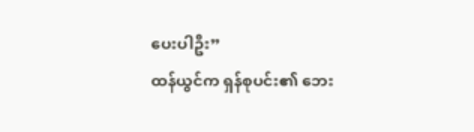ပေးပါဦး”
ထန်ယွင်က ရှန်စုပင်း၏ ဘေး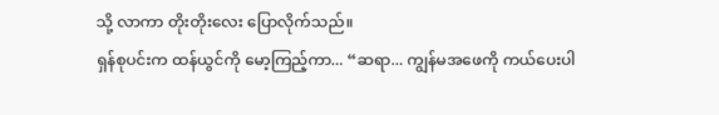သို့ လာကာ တိုးတိုးလေး ပြောလိုက်သည်။
ရှန်စုပင်းက ထန်ယွင်ကို မော့ကြည့်ကာ... “ဆရာ... ကျွန်မအဖေကို ကယ်ပေးပါ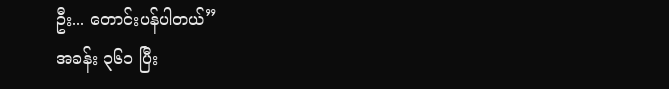ဦး... တောင်းပန်ပါတယ်”
အခန်း ၃၆၁ ပြီး